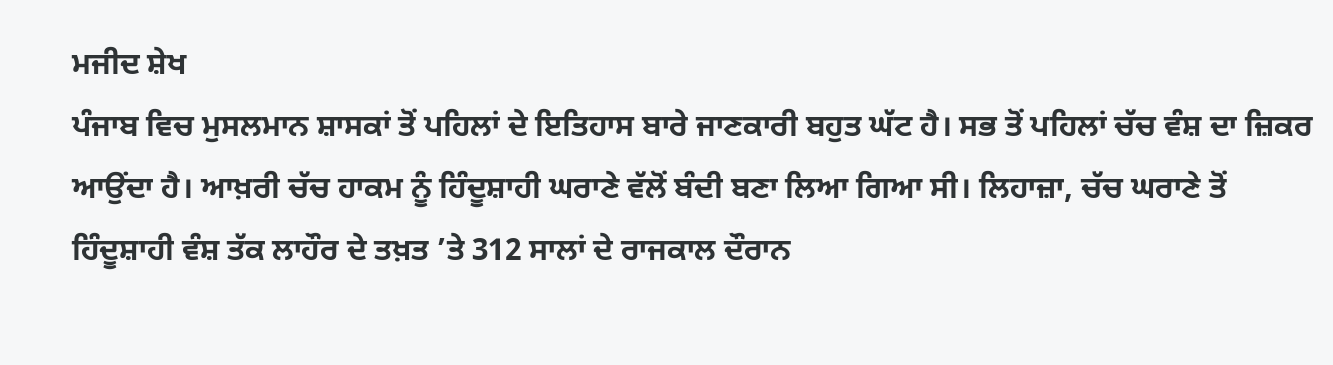ਮਜੀਦ ਸ਼ੇਖ
ਪੰਜਾਬ ਵਿਚ ਮੁਸਲਮਾਨ ਸ਼ਾਸਕਾਂ ਤੋਂ ਪਹਿਲਾਂ ਦੇ ਇਤਿਹਾਸ ਬਾਰੇ ਜਾਣਕਾਰੀ ਬਹੁਤ ਘੱਟ ਹੈ। ਸਭ ਤੋਂ ਪਹਿਲਾਂ ਚੱਚ ਵੰਸ਼ ਦਾ ਜ਼ਿਕਰ ਆਉਂਦਾ ਹੈ। ਆਖ਼ਰੀ ਚੱਚ ਹਾਕਮ ਨੂੰ ਹਿੰਦੂਸ਼ਾਹੀ ਘਰਾਣੇ ਵੱਲੋਂ ਬੰਦੀ ਬਣਾ ਲਿਆ ਗਿਆ ਸੀ। ਲਿਹਾਜ਼ਾ, ਚੱਚ ਘਰਾਣੇ ਤੋਂ ਹਿੰਦੂਸ਼ਾਹੀ ਵੰਸ਼ ਤੱਕ ਲਾਹੌਰ ਦੇ ਤਖ਼ਤ ’ਤੇ 312 ਸਾਲਾਂ ਦੇ ਰਾਜਕਾਲ ਦੌਰਾਨ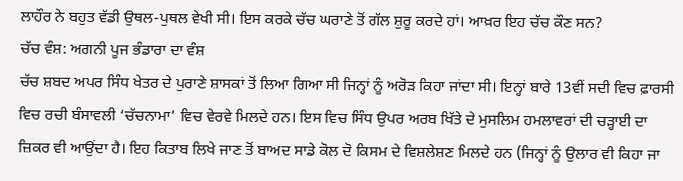ਲਾਹੌਰ ਨੇ ਬਹੁਤ ਵੱਡੀ ਉਥਲ-ਪੁਥਲ ਵੇਖੀ ਸੀ। ਇਸ ਕਰਕੇ ਚੱਚ ਘਰਾਣੇ ਤੋਂ ਗੱਲ ਸ਼ੁਰੂ ਕਰਦੇ ਹਾਂ। ਆਖ਼ਰ ਇਹ ਚੱਚ ਕੌਣ ਸਨ?
ਚੱਚ ਵੰਸ਼: ਅਗਨੀ ਪੂਜ ਭੰਡਾਰਾ ਦਾ ਵੰਸ਼
ਚੱਚ ਸ਼ਬਦ ਅਪਰ ਸਿੰਧ ਖੇਤਰ ਦੇ ਪੁਰਾਣੇ ਸ਼ਾਸਕਾਂ ਤੋਂ ਲਿਆ ਗਿਆ ਸੀ ਜਿਨ੍ਹਾਂ ਨੂੰ ਅਰੋੜ ਕਿਹਾ ਜਾਂਦਾ ਸੀ। ਇਨ੍ਹਾਂ ਬਾਰੇ 13ਵੀਂ ਸਦੀ ਵਿਚ ਫ਼ਾਰਸੀ ਵਿਚ ਰਚੀ ਬੰਸਾਵਲੀ ‘ਚੱਚਨਾਮਾ’ ਵਿਚ ਵੇਰਵੇ ਮਿਲਦੇ ਹਨ। ਇਸ ਵਿਚ ਸਿੰਧ ਉਪਰ ਅਰਬ ਖਿੱਤੇ ਦੇ ਮੁਸਲਿਮ ਹਮਲਾਵਰਾਂ ਦੀ ਚੜ੍ਹਾਈ ਦਾ ਜ਼ਿਕਰ ਵੀ ਆਉਂਦਾ ਹੈ। ਇਹ ਕਿਤਾਬ ਲਿਖੇ ਜਾਣ ਤੋਂ ਬਾਅਦ ਸਾਡੇ ਕੋਲ ਦੋ ਕਿਸਮ ਦੇ ਵਿਸ਼ਲੇਸ਼ਣ ਮਿਲਦੇ ਹਨ (ਜਿਨ੍ਹਾਂ ਨੂੰ ਉਲਾਰ ਵੀ ਕਿਹਾ ਜਾ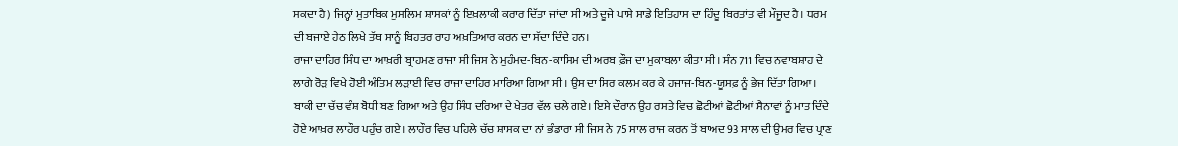ਸਕਦਾ ਹੈ) ਜਿਨ੍ਹਾਂ ਮੁਤਾਬਿਕ ਮੁਸਲਿਮ ਸ਼ਾਸਕਾਂ ਨੂੰ ਇਖ਼ਲਾਕੀ ਕਰਾਰ ਦਿੱਤਾ ਜਾਂਦਾ ਸੀ ਅਤੇ ਦੂਜੇ ਪਾਸੇ ਸਾਡੇ ਇਤਿਹਾਸ ਦਾ ਹਿੰਦੂ ਬਿਰਤਾਂਤ ਵੀ ਮੌਜੂਦ ਹੈ। ਧਰਮ ਦੀ ਬਜਾਏ ਹੇਠ ਲਿਖੇ ਤੱਥ ਸਾਨੂੰ ਬਿਹਤਰ ਰਾਹ ਅਖ਼ਤਿਆਰ ਕਰਨ ਦਾ ਸੱਦਾ ਦਿੰਦੇ ਹਨ।
ਰਾਜਾ ਦਾਹਿਰ ਸਿੰਧ ਦਾ ਆਖ਼ਰੀ ਬ੍ਰਾਹਮਣ ਰਾਜਾ ਸੀ ਜਿਸ ਨੇ ਮੁਹੰਮਦ-ਬਿਨ-ਕਾਸਿਮ ਦੀ ਅਰਬ ਫ਼ੌਜ ਦਾ ਮੁਕਾਬਲਾ ਕੀਤਾ ਸੀ। ਸੰਨ 711 ਵਿਚ ਨਵਾਬਸ਼ਾਹ ਦੇ ਲਾਗੇ ਰੋੜ ਵਿਖੇ ਹੋਈ ਅੰਤਿਮ ਲੜਾਈ ਵਿਚ ਰਾਜਾ ਦਾਹਿਰ ਮਾਰਿਆ ਗਿਆ ਸੀ। ਉਸ ਦਾ ਸਿਰ ਕਲਮ ਕਰ ਕੇ ਹਜਾਜ-ਬਿਨ-ਯੂਸਫ਼ ਨੂੰ ਭੇਜ ਦਿੱਤਾ ਗਿਆ। ਬਾਕੀ ਦਾ ਚੱਚ ਵੰਸ਼ ਬੋਧੀ ਬਣ ਗਿਆ ਅਤੇ ਉਹ ਸਿੰਧ ਦਰਿਆ ਦੇ ਖੇਤਰ ਵੱਲ ਚਲੇ ਗਏ। ਇਸੇ ਦੌਰਾਨ ਉਹ ਰਸਤੇ ਵਿਚ ਛੋਟੀਆਂ ਛੋਟੀਆਂ ਸੈਨਾਵਾਂ ਨੂੰ ਮਾਤ ਦਿੰਦੇ ਹੋਏ ਆਖ਼ਰ ਲਾਹੌਰ ਪਹੁੰਚ ਗਏ। ਲਾਹੌਰ ਵਿਚ ਪਹਿਲੇ ਚੱਚ ਸ਼ਾਸਕ ਦਾ ਨਾਂ ਭੰਡਾਰਾ ਸੀ ਜਿਸ ਨੇ 75 ਸਾਲ ਰਾਜ ਕਰਨ ਤੋਂ ਬਾਅਦ 93 ਸਾਲ ਦੀ ਉਮਰ ਵਿਚ ਪ੍ਰਾਣ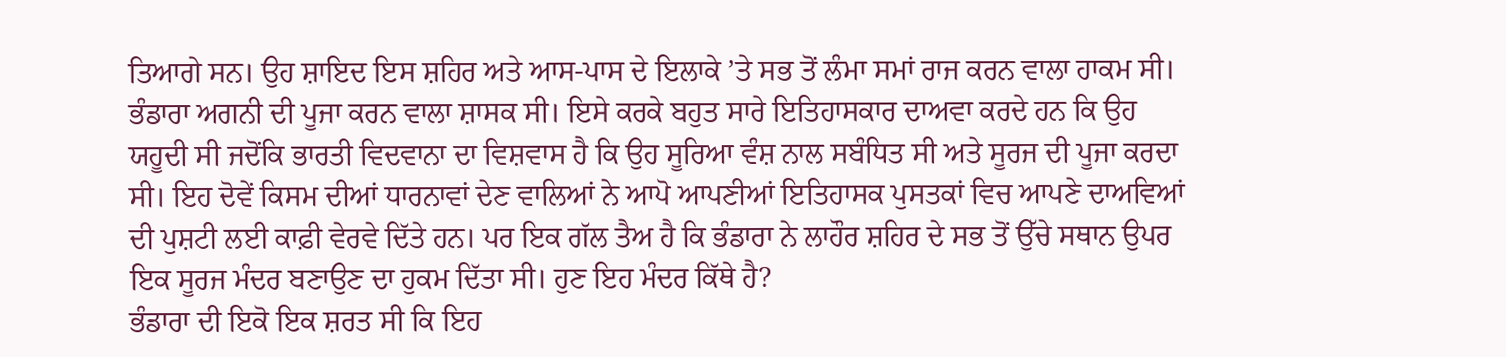ਤਿਆਗੇ ਸਨ। ਉਹ ਸ਼ਾਇਦ ਇਸ ਸ਼ਹਿਰ ਅਤੇ ਆਸ-ਪਾਸ ਦੇ ਇਲਾਕੇ ’ਤੇ ਸਭ ਤੋਂ ਲੰਮਾ ਸਮਾਂ ਰਾਜ ਕਰਨ ਵਾਲਾ ਹਾਕਮ ਸੀ।
ਭੰਡਾਰਾ ਅਗਨੀ ਦੀ ਪੂਜਾ ਕਰਨ ਵਾਲਾ ਸ਼ਾਸਕ ਸੀ। ਇਸੇ ਕਰਕੇ ਬਹੁਤ ਸਾਰੇ ਇਤਿਹਾਸਕਾਰ ਦਾਅਵਾ ਕਰਦੇ ਹਨ ਕਿ ਉਹ ਯਹੂਦੀ ਸੀ ਜਦੋਂਕਿ ਭਾਰਤੀ ਵਿਦਵਾਨਾ ਦਾ ਵਿਸ਼ਵਾਸ ਹੈ ਕਿ ਉਹ ਸੂਰਿਆ ਵੰਸ਼ ਨਾਲ ਸਬੰਧਿਤ ਸੀ ਅਤੇ ਸੂਰਜ ਦੀ ਪੂਜਾ ਕਰਦਾ ਸੀ। ਇਹ ਦੋਵੇਂ ਕਿਸਮ ਦੀਆਂ ਧਾਰਨਾਵਾਂ ਦੇਣ ਵਾਲਿਆਂ ਨੇ ਆਪੋ ਆਪਣੀਆਂ ਇਤਿਹਾਸਕ ਪੁਸਤਕਾਂ ਵਿਚ ਆਪਣੇ ਦਾਅਵਿਆਂ ਦੀ ਪੁਸ਼ਟੀ ਲਈ ਕਾਫ਼ੀ ਵੇਰਵੇ ਦਿੱਤੇ ਹਨ। ਪਰ ਇਕ ਗੱਲ ਤੈਅ ਹੈ ਕਿ ਭੰਡਾਰਾ ਨੇ ਲਾਹੌਰ ਸ਼ਹਿਰ ਦੇ ਸਭ ਤੋਂ ਉੱਚੇ ਸਥਾਨ ਉਪਰ ਇਕ ਸੂਰਜ ਮੰਦਰ ਬਣਾਉਣ ਦਾ ਹੁਕਮ ਦਿੱਤਾ ਸੀ। ਹੁਣ ਇਹ ਮੰਦਰ ਕਿੱਥੇ ਹੈ?
ਭੰਡਾਰਾ ਦੀ ਇਕੋ ਇਕ ਸ਼ਰਤ ਸੀ ਕਿ ਇਹ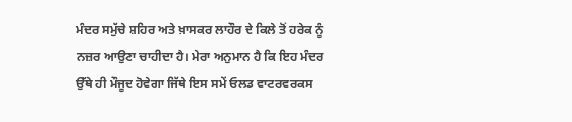ਮੰਦਰ ਸਮੁੱਚੇ ਸ਼ਹਿਰ ਅਤੇ ਖ਼ਾਸਕਰ ਲਾਹੌਰ ਦੇ ਕਿਲੇ ਤੋਂ ਹਰੇਕ ਨੂੰ ਨਜ਼ਰ ਆਉਣਾ ਚਾਹੀਦਾ ਹੈ। ਮੇਰਾ ਅਨੁਮਾਨ ਹੈ ਕਿ ਇਹ ਮੰਦਰ ਉੱਥੇ ਹੀ ਮੌਜੂਦ ਹੋਵੇਗਾ ਜਿੱਥੇ ਇਸ ਸਮੇਂ ਓਲਡ ਵਾਟਰਵਰਕਸ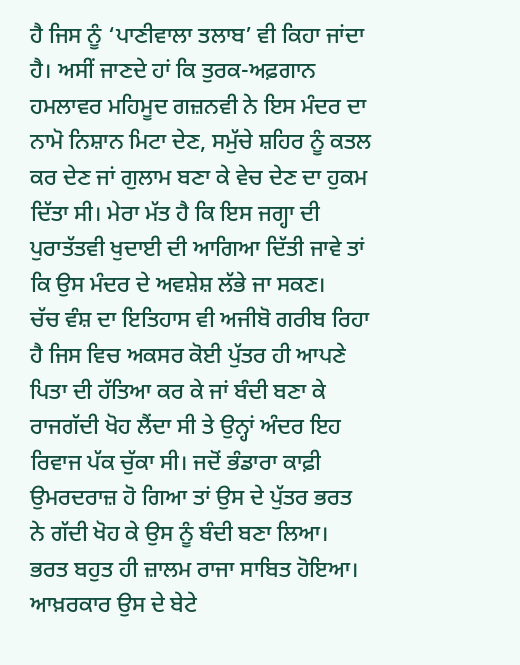ਹੈ ਜਿਸ ਨੂੰ ‘ਪਾਣੀਵਾਲਾ ਤਲਾਬ’ ਵੀ ਕਿਹਾ ਜਾਂਦਾ ਹੈ। ਅਸੀਂ ਜਾਣਦੇ ਹਾਂ ਕਿ ਤੁਰਕ-ਅਫ਼ਗਾਨ ਹਮਲਾਵਰ ਮਹਿਮੂਦ ਗਜ਼ਨਵੀ ਨੇ ਇਸ ਮੰਦਰ ਦਾ ਨਾਮੋ ਨਿਸ਼ਾਨ ਮਿਟਾ ਦੇਣ, ਸਮੁੱਚੇ ਸ਼ਹਿਰ ਨੂੰ ਕਤਲ ਕਰ ਦੇਣ ਜਾਂ ਗੁਲਾਮ ਬਣਾ ਕੇ ਵੇਚ ਦੇਣ ਦਾ ਹੁਕਮ ਦਿੱਤਾ ਸੀ। ਮੇਰਾ ਮੱਤ ਹੈ ਕਿ ਇਸ ਜਗ੍ਹਾ ਦੀ ਪੁਰਾਤੱਤਵੀ ਖੁਦਾਈ ਦੀ ਆਗਿਆ ਦਿੱਤੀ ਜਾਵੇ ਤਾਂ ਕਿ ਉਸ ਮੰਦਰ ਦੇ ਅਵਸ਼ੇਸ਼ ਲੱਭੇ ਜਾ ਸਕਣ।
ਚੱਚ ਵੰਸ਼ ਦਾ ਇਤਿਹਾਸ ਵੀ ਅਜੀਬੋ ਗਰੀਬ ਰਿਹਾ ਹੈ ਜਿਸ ਵਿਚ ਅਕਸਰ ਕੋਈ ਪੁੱਤਰ ਹੀ ਆਪਣੇ ਪਿਤਾ ਦੀ ਹੱਤਿਆ ਕਰ ਕੇ ਜਾਂ ਬੰਦੀ ਬਣਾ ਕੇ ਰਾਜਗੱਦੀ ਖੋਹ ਲੈਂਦਾ ਸੀ ਤੇ ਉਨ੍ਹਾਂ ਅੰਦਰ ਇਹ ਰਿਵਾਜ ਪੱਕ ਚੁੱਕਾ ਸੀ। ਜਦੋਂ ਭੰਡਾਰਾ ਕਾਫ਼ੀ ਉਮਰਦਰਾਜ਼ ਹੋ ਗਿਆ ਤਾਂ ਉਸ ਦੇ ਪੁੱਤਰ ਭਰਤ ਨੇ ਗੱਦੀ ਖੋਹ ਕੇ ਉਸ ਨੂੰ ਬੰਦੀ ਬਣਾ ਲਿਆ। ਭਰਤ ਬਹੁਤ ਹੀ ਜ਼ਾਲਮ ਰਾਜਾ ਸਾਬਿਤ ਹੋਇਆ। ਆਖ਼ਰਕਾਰ ਉਸ ਦੇ ਬੇਟੇ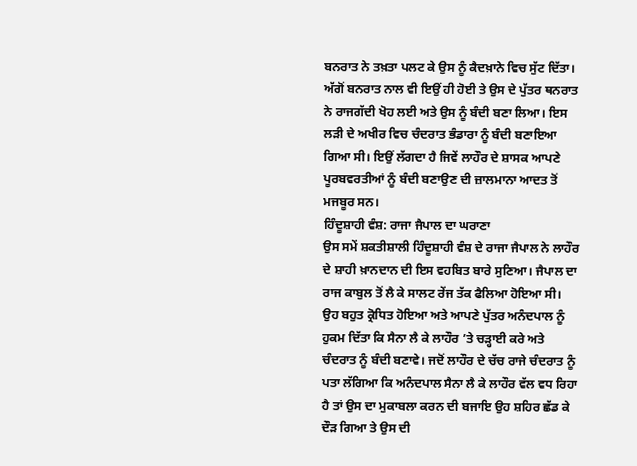ਬਨਰਾਤ ਨੇ ਤਖ਼ਤਾ ਪਲਟ ਕੇ ਉਸ ਨੂੰ ਕੈਦਖ਼ਾਨੇ ਵਿਚ ਸੁੱਟ ਦਿੱਤਾ। ਅੱਗੋਂ ਬਨਰਾਤ ਨਾਲ ਵੀ ਇਉਂ ਹੀ ਹੋਈ ਤੇ ਉਸ ਦੇ ਪੁੱਤਰ ਥਨਰਾਤ ਨੇ ਰਾਜਗੱਦੀ ਖੋਹ ਲਈ ਅਤੇ ਉਸ ਨੂੰ ਬੰਦੀ ਬਣਾ ਲਿਆ। ਇਸ ਲੜੀ ਦੇ ਅਖੀਰ ਵਿਚ ਚੰਦਰਾਤ ਭੰਡਾਰਾ ਨੂੰ ਬੰਦੀ ਬਣਾਇਆ ਗਿਆ ਸੀ। ਇਉਂ ਲੱਗਦਾ ਹੈ ਜਿਵੇਂ ਲਾਹੌਰ ਦੇ ਸ਼ਾਸਕ ਆਪਣੇ ਪੂਰਬਵਰਤੀਆਂ ਨੂੰ ਬੰਦੀ ਬਣਾਉਣ ਦੀ ਜ਼ਾਲਮਾਨਾ ਆਦਤ ਤੋਂ ਮਜਬੂਰ ਸਨ।
ਹਿੰਦੂਸ਼ਾਹੀ ਵੰਸ਼: ਰਾਜਾ ਜੈਪਾਲ ਦਾ ਘਰਾਣਾ
ਉਸ ਸਮੇਂ ਸ਼ਕਤੀਸ਼ਾਲੀ ਹਿੰਦੂਸ਼ਾਹੀ ਵੰਸ਼ ਦੇ ਰਾਜਾ ਜੈਪਾਲ ਨੇ ਲਾਹੌਰ ਦੇ ਸ਼ਾਹੀ ਖ਼ਾਨਦਾਨ ਦੀ ਇਸ ਵਹਬਿਤ ਬਾਰੇ ਸੁਣਿਆ। ਜੈਪਾਲ ਦਾ ਰਾਜ ਕਾਬੁਲ ਤੋਂ ਲੈ ਕੇ ਸਾਲਟ ਰੇਂਜ ਤੱਕ ਫੈਲਿਆ ਹੋਇਆ ਸੀ।
ਉਹ ਬਹੁਤ ਕ੍ਰੋਧਿਤ ਹੋਇਆ ਅਤੇ ਆਪਣੇ ਪੁੱਤਰ ਅਨੰਦਪਾਲ ਨੂੰ ਹੁਕਮ ਦਿੱਤਾ ਕਿ ਸੈਨਾ ਲੈ ਕੇ ਲਾਹੌਰ ’ਤੇ ਚੜ੍ਹਾਈ ਕਰੇ ਅਤੇ ਚੰਦਰਾਤ ਨੂੰ ਬੰਦੀ ਬਣਾਵੇ। ਜਦੋਂ ਲਾਹੌਰ ਦੇ ਚੱਚ ਰਾਜੇ ਚੰਦਰਾਤ ਨੂੰ ਪਤਾ ਲੱਗਿਆ ਕਿ ਅਨੰਦਪਾਲ ਸੈਨਾ ਲੈ ਕੇ ਲਾਹੌਰ ਵੱਲ ਵਧ ਰਿਹਾ ਹੈ ਤਾਂ ਉਸ ਦਾ ਮੁਕਾਬਲਾ ਕਰਨ ਦੀ ਬਜਾਇ ਉਹ ਸ਼ਹਿਰ ਛੱਡ ਕੇ ਦੌੜ ਗਿਆ ਤੇ ਉਸ ਦੀ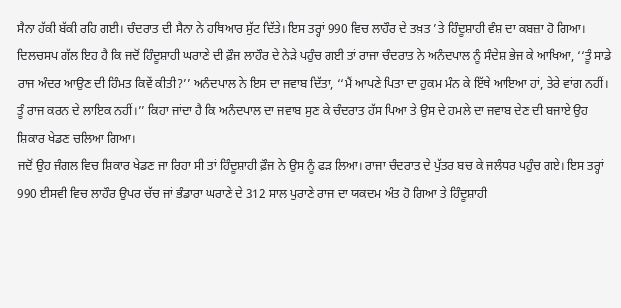ਸੈਨਾ ਹੱਕੀ ਬੱਕੀ ਰਹਿ ਗਈ। ਚੰਦਰਾਤ ਦੀ ਸੈਨਾ ਨੇ ਹਥਿਆਰ ਸੁੱਟ ਦਿੱਤੇ। ਇਸ ਤਰ੍ਹਾਂ 990 ਵਿਚ ਲਾਹੌਰ ਦੇ ਤਖ਼ਤ ’ਤੇ ਹਿੰਦੂਸ਼ਾਹੀ ਵੰਸ਼ ਦਾ ਕਬਜ਼ਾ ਹੋ ਗਿਆ।
ਦਿਲਚਸਪ ਗੱਲ ਇਹ ਹੈ ਕਿ ਜਦੋਂ ਹਿੰਦੂਸ਼ਾਹੀ ਘਰਾਣੇ ਦੀ ਫ਼ੌਜ ਲਾਹੌਰ ਦੇ ਨੇੜੇ ਪਹੁੰਚ ਗਈ ਤਾਂ ਰਾਜਾ ਚੰਦਰਾਤ ਨੇ ਅਨੰਦਪਾਲ ਨੂੰ ਸੰਦੇਸ਼ ਭੇਜ ਕੇ ਆਖਿਆ, ‘‘ਤੂੰ ਸਾਡੇ ਰਾਜ ਅੰਦਰ ਆਉਣ ਦੀ ਹਿੰਮਤ ਕਿਵੇਂ ਕੀਤੀ?’’ ਅਨੰਦਪਾਲ ਨੇ ਇਸ ਦਾ ਜਵਾਬ ਦਿੱਤਾ, ‘‘ਮੈਂ ਆਪਣੇ ਪਿਤਾ ਦਾ ਹੁਕਮ ਮੰਨ ਕੇ ਇੱਥੇ ਆਇਆ ਹਾਂ, ਤੇਰੇ ਵਾਂਗ ਨਹੀਂ। ਤੂੰ ਰਾਜ ਕਰਨ ਦੇ ਲਾਇਕ ਨਹੀਂ।’’ ਕਿਹਾ ਜਾਂਦਾ ਹੈ ਕਿ ਅਨੰਦਪਾਲ ਦਾ ਜਵਾਬ ਸੁਣ ਕੇ ਚੰਦਰਾਤ ਹੱਸ ਪਿਆ ਤੇ ਉਸ ਦੇ ਹਮਲੇ ਦਾ ਜਵਾਬ ਦੇਣ ਦੀ ਬਜਾਏ ਉਹ ਸ਼ਿਕਾਰ ਖੇਡਣ ਚਲਿਆ ਗਿਆ।
ਜਦੋਂ ਉਹ ਜੰਗਲ ਵਿਚ ਸ਼ਿਕਾਰ ਖੇਡਣ ਜਾ ਰਿਹਾ ਸੀ ਤਾਂ ਹਿੰਦੂਸ਼ਾਹੀ ਫ਼ੌਜ ਨੇ ਉਸ ਨੂੰ ਫੜ ਲਿਆ। ਰਾਜਾ ਚੰਦਰਾਤ ਦੇ ਪੁੱਤਰ ਬਚ ਕੇ ਜਲੰਧਰ ਪਹੁੰਚ ਗਏ। ਇਸ ਤਰ੍ਹਾਂ 990 ਈਸਵੀ ਵਿਚ ਲਾਹੌਰ ਉਪਰ ਚੱਚ ਜਾਂ ਭੰਡਾਰਾ ਘਰਾਣੇ ਦੇ 312 ਸਾਲ ਪੁਰਾਣੇ ਰਾਜ ਦਾ ਯਕਦਮ ਅੰਤ ਹੋ ਗਿਆ ਤੇ ਹਿੰਦੂਸ਼ਾਹੀ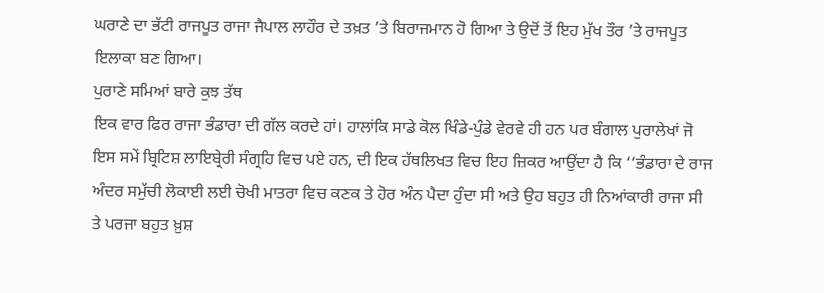ਘਰਾਣੇ ਦਾ ਭੱਟੀ ਰਾਜਪੂਤ ਰਾਜਾ ਜੈਪਾਲ ਲਾਹੌਰ ਦੇ ਤਖ਼ਤ ’ਤੇ ਬਿਰਾਜਮਾਨ ਹੋ ਗਿਆ ਤੇ ਉਦੋਂ ਤੋਂ ਇਹ ਮੁੱਖ ਤੌਰ ’ਤੇ ਰਾਜਪੂਤ ਇਲਾਕਾ ਬਣ ਗਿਆ।
ਪੁਰਾਣੇ ਸਮਿਆਂ ਬਾਰੇ ਕੁਝ ਤੱਥ
ਇਕ ਵਾਰ ਫਿਰ ਰਾਜਾ ਭੰਡਾਰਾ ਦੀ ਗੱਲ ਕਰਦੇ ਹਾਂ। ਹਾਲਾਂਕਿ ਸਾਡੇ ਕੋਲ ਖਿੰਡੇ-ਪੁੰਡੇ ਵੇਰਵੇ ਹੀ ਹਨ ਪਰ ਬੰਗਾਲ ਪੁਰਾਲੇਖਾਂ ਜੋ ਇਸ ਸਮੇਂ ਬ੍ਰਿਟਿਸ਼ ਲਾਇਬ੍ਰੇਰੀ ਸੰਗ੍ਰਹਿ ਵਿਚ ਪਏ ਹਨ, ਦੀ ਇਕ ਹੱਥਲਿਖਤ ਵਿਚ ਇਹ ਜ਼ਿਕਰ ਆਉਂਦਾ ਹੈ ਕਿ ‘‘ਭੰਡਾਰਾ ਦੇ ਰਾਜ ਅੰਦਰ ਸਮੁੱਚੀ ਲੋਕਾਈ ਲਈ ਚੋਖੀ ਮਾਤਰਾ ਵਿਚ ਕਣਕ ਤੇ ਹੋਰ ਅੰਨ ਪੈਦਾ ਹੁੰਦਾ ਸੀ ਅਤੇ ਉਹ ਬਹੁਤ ਹੀ ਨਿਆਂਕਾਰੀ ਰਾਜਾ ਸੀ ਤੇ ਪਰਜਾ ਬਹੁਤ ਖ਼ੁਸ਼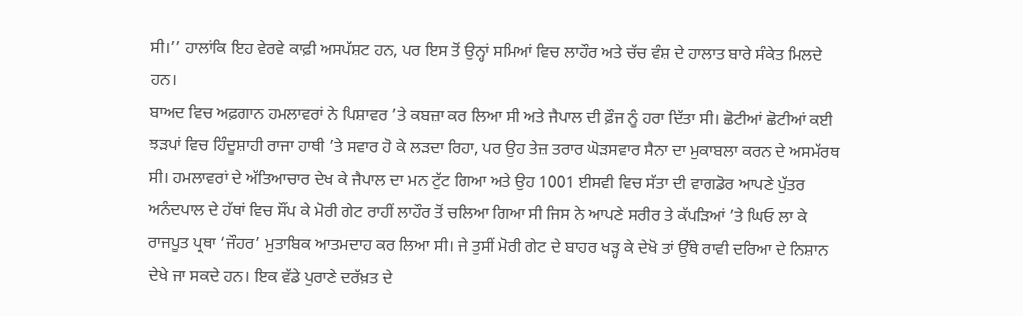ਸੀ।’’ ਹਾਲਾਂਕਿ ਇਹ ਵੇਰਵੇ ਕਾਫ਼ੀ ਅਸਪੱਸ਼ਟ ਹਨ, ਪਰ ਇਸ ਤੋਂ ਉਨ੍ਹਾਂ ਸਮਿਆਂ ਵਿਚ ਲਾਹੌਰ ਅਤੇ ਚੱਚ ਵੰਸ਼ ਦੇ ਹਾਲਾਤ ਬਾਰੇ ਸੰਕੇਤ ਮਿਲਦੇ ਹਨ।
ਬਾਅਦ ਵਿਚ ਅਫ਼ਗਾਨ ਹਮਲਾਵਰਾਂ ਨੇ ਪਿਸ਼ਾਵਰ ’ਤੇ ਕਬਜ਼ਾ ਕਰ ਲਿਆ ਸੀ ਅਤੇ ਜੈਪਾਲ ਦੀ ਫ਼ੌਜ ਨੂੰ ਹਰਾ ਦਿੱਤਾ ਸੀ। ਛੋਟੀਆਂ ਛੋਟੀਆਂ ਕਈ ਝੜਪਾਂ ਵਿਚ ਹਿੰਦੂਸ਼ਾਹੀ ਰਾਜਾ ਹਾਥੀ ’ਤੇ ਸਵਾਰ ਹੋ ਕੇ ਲੜਦਾ ਰਿਹਾ, ਪਰ ਉਹ ਤੇਜ਼ ਤਰਾਰ ਘੋੜਸਵਾਰ ਸੈਨਾ ਦਾ ਮੁਕਾਬਲਾ ਕਰਨ ਦੇ ਅਸਮੱਰਥ ਸੀ। ਹਮਲਾਵਰਾਂ ਦੇ ਅੱਤਿਆਚਾਰ ਦੇਖ ਕੇ ਜੈਪਾਲ ਦਾ ਮਨ ਟੁੱਟ ਗਿਆ ਅਤੇ ਉਹ 1001 ਈਸਵੀ ਵਿਚ ਸੱਤਾ ਦੀ ਵਾਗਡੋਰ ਆਪਣੇ ਪੁੱਤਰ ਅਨੰਦਪਾਲ ਦੇ ਹੱਥਾਂ ਵਿਚ ਸੌਂਪ ਕੇ ਮੋਰੀ ਗੇਟ ਰਾਹੀਂ ਲਾਹੌਰ ਤੋਂ ਚਲਿਆ ਗਿਆ ਸੀ ਜਿਸ ਨੇ ਆਪਣੇ ਸਰੀਰ ਤੇ ਕੱਪੜਿਆਂ ’ਤੇ ਘਿਓ ਲਾ ਕੇ ਰਾਜਪੂਤ ਪ੍ਰਥਾ ‘ਜੌਹਰ’ ਮੁਤਾਬਿਕ ਆਤਮਦਾਹ ਕਰ ਲਿਆ ਸੀ। ਜੇ ਤੁਸੀਂ ਮੋਰੀ ਗੇਟ ਦੇ ਬਾਹਰ ਖੜ੍ਹ ਕੇ ਦੇਖੋ ਤਾਂ ਉੱਥੇ ਰਾਵੀ ਦਰਿਆ ਦੇ ਨਿਸ਼ਾਨ ਦੇਖੇ ਜਾ ਸਕਦੇ ਹਨ। ਇਕ ਵੱਡੇ ਪੁਰਾਣੇ ਦਰੱਖ਼ਤ ਦੇ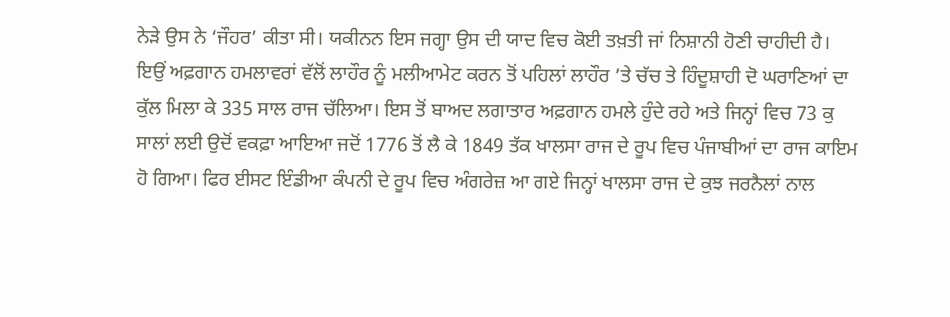ਨੇੜੇ ਉਸ ਨੇ ‘ਜੌਹਰ’ ਕੀਤਾ ਸੀ। ਯਕੀਨਨ ਇਸ ਜਗ੍ਹਾ ਉਸ ਦੀ ਯਾਦ ਵਿਚ ਕੋਈ ਤਖ਼ਤੀ ਜਾਂ ਨਿਸ਼ਾਨੀ ਹੋਣੀ ਚਾਹੀਦੀ ਹੈ।
ਇਉਂ ਅਫ਼ਗਾਨ ਹਮਲਾਵਰਾਂ ਵੱਲੋਂ ਲਾਹੌਰ ਨੂੰ ਮਲੀਆਮੇਟ ਕਰਨ ਤੋਂ ਪਹਿਲਾਂ ਲਾਹੌਰ ’ਤੇ ਚੱਚ ਤੇ ਹਿੰਦੂਸ਼ਾਹੀ ਦੋ ਘਰਾਣਿਆਂ ਦਾ ਕੁੱਲ ਮਿਲਾ ਕੇ 335 ਸਾਲ ਰਾਜ ਚੱਲਿਆ। ਇਸ ਤੋਂ ਬਾਅਦ ਲਗਾਤਾਰ ਅਫ਼ਗਾਨ ਹਮਲੇ ਹੁੰਦੇ ਰਹੇ ਅਤੇ ਜਿਨ੍ਹਾਂ ਵਿਚ 73 ਕੁ ਸਾਲਾਂ ਲਈ ਉਦੋਂ ਵਕਫ਼ਾ ਆਇਆ ਜਦੋਂ 1776 ਤੋਂ ਲੈ ਕੇ 1849 ਤੱਕ ਖਾਲਸਾ ਰਾਜ ਦੇ ਰੂਪ ਵਿਚ ਪੰਜਾਬੀਆਂ ਦਾ ਰਾਜ ਕਾਇਮ ਹੋ ਗਿਆ। ਫਿਰ ਈਸਟ ਇੰਡੀਆ ਕੰਪਨੀ ਦੇ ਰੂਪ ਵਿਚ ਅੰਗਰੇਜ਼ ਆ ਗਏ ਜਿਨ੍ਹਾਂ ਖਾਲਸਾ ਰਾਜ ਦੇ ਕੁਝ ਜਰਨੈਲਾਂ ਨਾਲ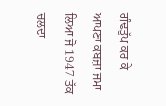ਗੰਢਤੁੱਪ ਕਰ ਕੇ ਆਪਣਾ ਕਬਜ਼ਾ ਜਮਾ ਲਿਆ ਜੋ 1947 ਤੱਕ ਚਲਦਾ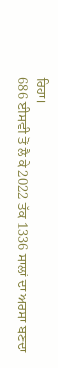ਰਿਹਾ।
686 ਈਸਵੀ ਤੋਂ ਲੈ ਕੇ 2022 ਤੱਕ 1336 ਸਾਲਾਂ ਦਾ ਅਰਸਾ ਬਣਦਾ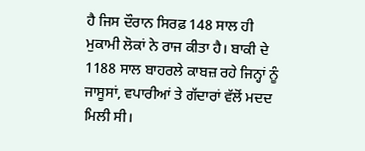ਹੈ ਜਿਸ ਦੌਰਾਨ ਸਿਰਫ਼ 148 ਸਾਲ ਹੀ ਮੁਕਾਮੀ ਲੋਕਾਂ ਨੇ ਰਾਜ ਕੀਤਾ ਹੈ। ਬਾਕੀ ਦੇ 1188 ਸਾਲ ਬਾਹਰਲੇ ਕਾਬਜ਼ ਰਹੇ ਜਿਨ੍ਹਾਂ ਨੂੰ ਜਾਸੂਸਾਂ, ਵਪਾਰੀਆਂ ਤੇ ਗੱਦਾਰਾਂ ਵੱਲੋਂ ਮਦਦ ਮਿਲੀ ਸੀ।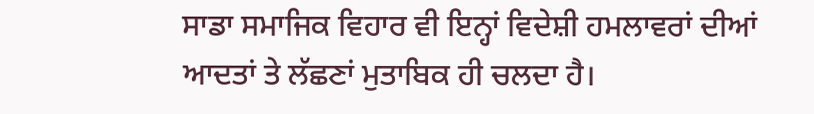ਸਾਡਾ ਸਮਾਜਿਕ ਵਿਹਾਰ ਵੀ ਇਨ੍ਹਾਂ ਵਿਦੇਸ਼ੀ ਹਮਲਾਵਰਾਂ ਦੀਆਂ ਆਦਤਾਂ ਤੇ ਲੱਛਣਾਂ ਮੁਤਾਬਿਕ ਹੀ ਚਲਦਾ ਹੈ।